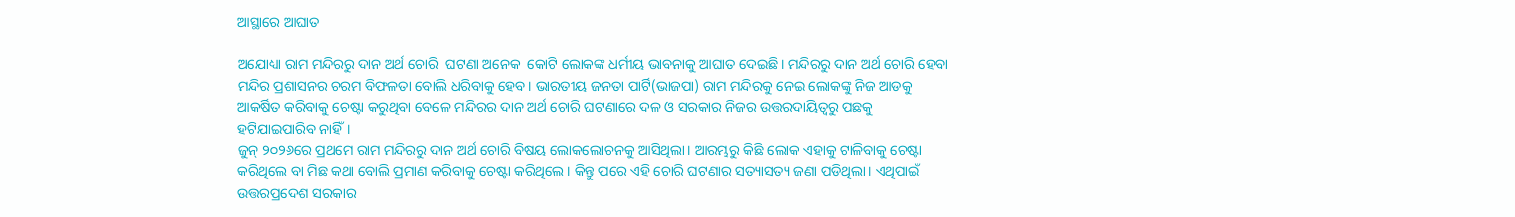ଆସ୍ଥାରେ ଆଘାତ

ଅଯୋଧ୍ୟା ରାମ ମନ୍ଦିରରୁ ଦାନ ଅର୍ଥ ଚୋରି  ଘଟଣା ଅନେକ  କୋଟି ଲୋକଙ୍କ ଧର୍ମୀୟ ଭାବନାକୁ ଆଘାତ ଦେଇଛି। ମନ୍ଦିରରୁ ଦାନ ଅର୍ଥ ଚୋରି ହେବା ମନ୍ଦିର ପ୍ରଶାସନର ଚରମ ବିଫଳତା ବୋଲି ଧରିବାକୁ ହେବ। ଭାରତୀୟ ଜନତା ପାର୍ଟି(ଭାଜପା) ରାମ ମନ୍ଦିରକୁ ନେଇ ଲୋକଙ୍କୁ ନିଜ ଆଡକୁ ଆକର୍ଷିତ କରିବାକୁ ଚେଷ୍ଟା କରୁଥିବା ବେଳେ ମନ୍ଦିରର ଦାନ ଅର୍ଥ ଚୋରି ଘଟଣାରେ ଦଳ ଓ ସରକାର ନିଜର ଉତ୍ତରଦାୟିତ୍ୱରୁ ପଛକୁ ହଟିଯାଇପାରିବ ନାହିଁ।
ଜୁନ୍‌ ୨୦୨୬ରେ ପ୍ରଥମେ ରାମ ମନ୍ଦିରରୁ ଦାନ ଅର୍ଥ ଚୋରି ବିଷୟ ଲୋକଲୋଚନକୁ ଆସିଥିଲା। ଆରମ୍ଭରୁ କିଛି ଲୋକ ଏହାକୁ ଟାଳିବାକୁ ଚେଷ୍ଟା କରିଥିଲେ ବା ମିଛ କଥା ବୋଲି ପ୍ରମାଣ କରିବାକୁ ଚେଷ୍ଟା କରିଥିଲେ। କିନ୍ତୁ ପରେ ଏହି ଚୋରି ଘଟଣାର ସତ୍ୟାସତ୍ୟ ଜଣା ପଡିଥିଲା। ଏଥିପାଇଁ ଉତ୍ତରପ୍ରଦେଶ ସରକାର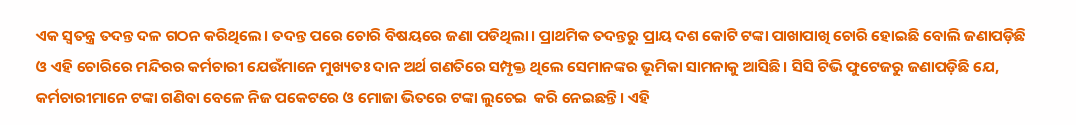ଏକ ସ୍ବତନ୍ତ୍ର ତଦନ୍ତ ଦଳ ଗଠନ କରିଥିଲେ। ତଦନ୍ତ ପରେ ଚୋରି ବିଷୟରେ ଜଣା ପଡିଥିଲା। ପ୍ରାଥମିକ ତଦନ୍ତରୁ ପ୍ରାୟ ଦଶ କୋଟି ଟଙ୍କା ପାଖାପାଖି ଚୋରି ହୋଇଛି ବୋଲି ଜଣାପଡ଼ିଛି ଓ ଏହି ଚୋରିରେ ମନ୍ଦିରର କର୍ମଚାରୀ ଯେଉଁମାନେ ମୁଖ୍ୟତଃ ଦାନ ଅର୍ଥ ଗଣତିରେ ସମ୍ପୃକ୍ତ ଥିଲେ ସେମାନଙ୍କର ଭୂମିକା ସାମନାକୁ ଆସିଛି। ସିସି ଟିଭି ଫୁଟେଜରୁ ଜଣାପଡ଼ିଛି ଯେ, କର୍ମଚାରୀମାନେ ଟଙ୍କା ଗଣିବା ବେଳେ ନିଜ ପକେଟରେ ଓ ମୋଜା ଭିତରେ ଟଙ୍କା ଲୁଚେଇ  କରି ନେଇଛନ୍ତି। ଏହି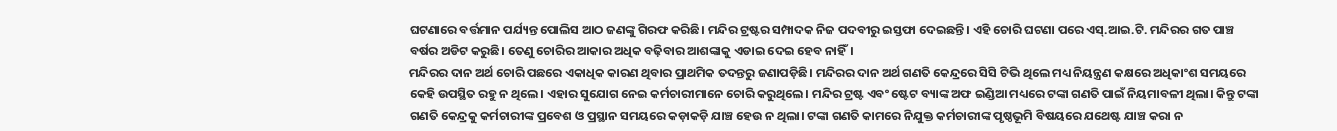ଘଟଣାରେ ବର୍ତ୍ତମାନ ପର୍ଯ୍ୟନ୍ତ ପୋଲିସ ଆଠ ଜଣଙ୍କୁ ଗିରଫ କରିଛି। ମନ୍ଦିର ଟ୍ରଷ୍ଟର ସମ୍ପାଦକ ନିଜ ପଦବୀରୁ ଇସ୍ତଫା ଦେଇଛନ୍ତି। ଏହି ଚୋରି ଘଟଣା ପରେ ଏସ୍‌.ଆଇ.ଟି. ମନ୍ଦିରର ଗତ ପାଞ୍ଚ ବର୍ଷର ଅଡିଟ କରୁଛି। ତେଣୁ ଚୋରିର ଆକାର ଅଧିକ ବଢ଼ିବାର ଆଶଙ୍କାକୁ ଏଡାଇ ଦେଇ ହେବ ନାହିଁ।
ମନ୍ଦିରର ଦାନ ଅର୍ଥ ଚୋରି ପଛରେ ଏକାଧିକ କାରଣ ଥିବାର ପ୍ରାଥମିକ ତଦନ୍ତରୁ ଜଣାପଡ଼ିଛି। ମନ୍ଦିରର ଦାନ ଅର୍ଥ ଗଣତି କେନ୍ଦ୍ରରେ ସିସି ଟିଭି ଥିଲେ ମଧ୍ୟ ନିୟନ୍ତ୍ରଣ କକ୍ଷରେ ଅଧିକାଂଶ ସମୟରେ କେହି ଉପସ୍ଥିତ ରହୁ ନ ଥିଲେ। ଏହାର ସୁଯୋଗ ନେଇ କର୍ମଚାରୀମାନେ ଚୋରି କରୁଥିଲେ। ମନ୍ଦିର ଟ୍ରଷ୍ଟ ଏବଂ ଷ୍ଟେଟ ବ୍ୟାଙ୍କ ଅଫ ଇଣ୍ଡିଆ ମଧ୍ୟରେ ଟଙ୍କା ଗଣତି ପାଇଁ ନିୟମାବଳୀ ଥିଲା। କିନ୍ତୁ ଟଙ୍କା ଗଣତି କେନ୍ଦ୍ରକୁ କର୍ମଚାରୀଙ୍କ ପ୍ରବେଶ ଓ ପ୍ରସ୍ଥାନ ସମୟରେ କଡ଼ାକଡ଼ି ଯାଞ୍ଚ ହେଉ ନ ଥିଲା। ଟଙ୍କା ଗଣତି କାମରେ ନିଯୁକ୍ତ କର୍ମଚାରୀଙ୍କ ପୃଷ୍ଠଭୂମି ବିଷୟରେ ଯଥେଷ୍ଟ ଯାଞ୍ଚ କରା ନ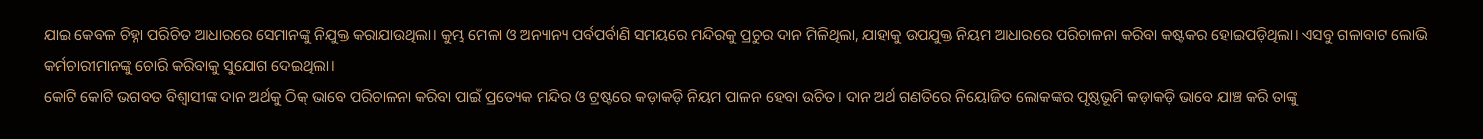ଯାଇ କେବଳ ଚିହ୍ନା ପରିଚିତ ଆଧାରରେ ସେମାନଙ୍କୁ ନିଯୁକ୍ତ କରାଯାଉଥିଲା। କୁମ୍ଭ ମେଳା ଓ ଅନ୍ୟାନ୍ୟ ପର୍ବପର୍ବାଣି ସମୟରେ ମନ୍ଦିରକୁ ପ୍ରଚୁର ଦାନ ମିଳିଥିଲା, ଯାହାକୁ ଉପଯୁକ୍ତ ନିୟମ ଆଧାରରେ ପରିଚାଳନା କରିବା କଷ୍ଟକର ହୋଇପଡ଼ିଥିଲା। ଏସବୁ ଗଳାବାଟ ଲୋଭି କର୍ମଚାରୀମାନଙ୍କୁ ଚୋରି କରିବାକୁ ସୁଯୋଗ ଦେଇଥିଲା।
କୋଟି କୋଟି ଭଗବତ ବିଶ୍ୱାସୀଙ୍କ ଦାନ ଅର୍ଥକୁ ଠିକ୍‌ ଭାବେ ପରିଚାଳନା କରିବା ପାଇଁ ପ୍ରତ୍ୟେକ ମନ୍ଦିର ଓ ଟ୍ରଷ୍ଟରେ କଡ଼ାକଡ଼ି ନିୟମ ପାଳନ ହେବା ଉଚିତ। ଦାନ ଅର୍ଥ ଗଣତିରେ ନିୟୋଜିତ ଲୋକଙ୍କର ପୃଷ୍ଠଭୂମି କଡ଼ାକଡ଼ି ଭାବେ ଯାଞ୍ଚ କରି ତାଙ୍କୁ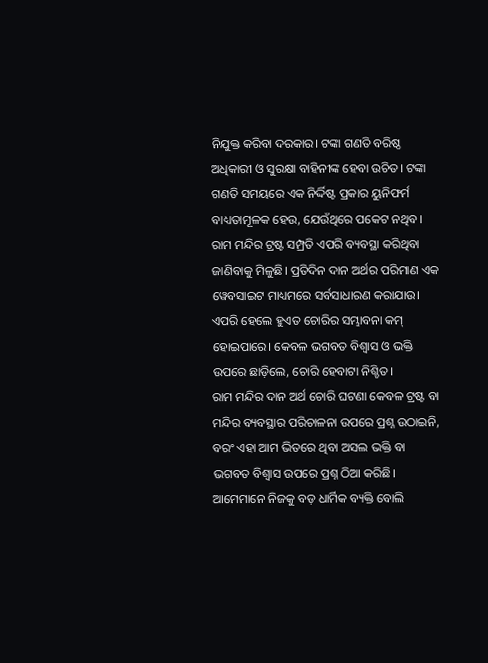ନିଯୁକ୍ତ କରିବା ଦରକାର। ଟଙ୍କା ଗଣତି ବରିଷ୍ଠ ଅଧିକାରୀ ଓ ସୁରକ୍ଷା ବାହିନୀଙ୍କ ହେବା ଉଚିତ। ଟଙ୍କା ଗଣତି ସମୟରେ ଏକ ନିର୍ଦ୍ଦିଷ୍ଟ ପ୍ରକାର ୟୁନିଫର୍ମ ବାଧ୍ୟତାମୂଳକ ହେଉ, ଯେଉଁଥିରେ ପକେଟ ନଥିବ। ରାମ ମନ୍ଦିର ଟ୍ରଷ୍ଟ ସମ୍ପ୍ରତି ଏପରି ବ୍ୟବସ୍ଥା କରିଥିବା ଜାଣିବାକୁ ମିଳୁଛି। ପ୍ରତିଦିନ ଦାନ ଅର୍ଥର ପରିମାଣ ଏକ ୱେବସାଇଟ ମାଧ୍ୟମରେ ସର୍ବସାଧାରଣ କରାଯାଉ। ଏପରି ହେଲେ ହୁଏତ ଚୋରିର ସମ୍ଭାବନା କମ୍‌ ହୋଇପାରେ। କେବଳ ଭଗବତ ବିଶ୍ବାସ ଓ ଭକ୍ତି ଉପରେ ଛାଡ଼ିଲେ, ଚୋରି ହେବାଟା ନିଶ୍ଚିତ।
ରାମ ମନ୍ଦିର ଦାନ ଅର୍ଥ ଚୋରି ଘଟଣା କେବଳ ଟ୍ରଷ୍ଟ ବା ମନ୍ଦିର ବ୍ୟବସ୍ଥାର ପରିଚାଳନା ଉପରେ ପ୍ରଶ୍ନ ଉଠାଇନି, ବରଂ ଏହା ଆମ ଭିତରେ ଥିବା ଅସଲ ଭକ୍ତି ବା ଭଗବତ ବିଶ୍ବାସ ଉପରେ ପ୍ରଶ୍ନ ଠିଆ କରିଛି। ଆମେମାନେ ନିଜକୁ ବଡ଼ ଧାର୍ମିକ ବ୍ୟକ୍ତି ବୋଲି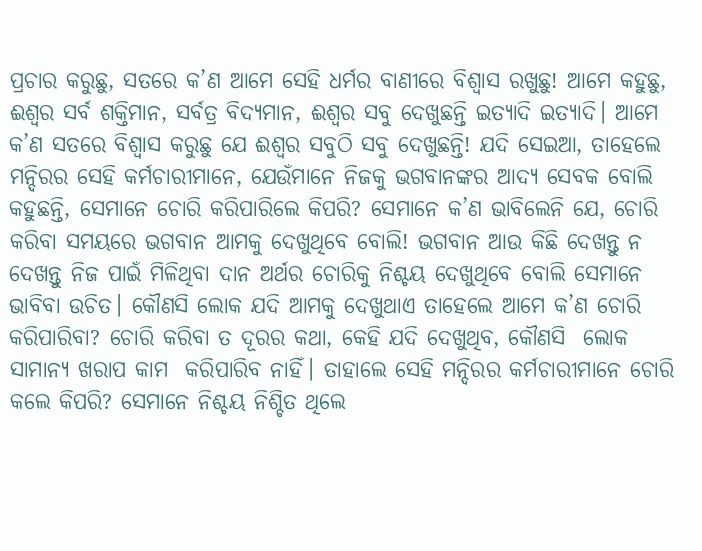ପ୍ରଚାର କରୁଛୁ, ସତରେ କ’ଣ ଆମେ ସେହି ଧର୍ମର ବାଣୀରେ ବିଶ୍ବାସ ରଖୁଛୁ! ଆମେ କହୁଛୁ, ଈଶ୍ୱର ସର୍ବ ଶକ୍ତିମାନ, ସର୍ବତ୍ର ବିଦ୍ୟମାନ, ଈଶ୍ୱର ସବୁ ଦେଖୁଛନ୍ତି ଇତ୍ୟାଦି ଇତ୍ୟାଦି। ଆମେ କ’ଣ ସତରେ ବିଶ୍ବାସ କରୁଛୁ ଯେ ଈଶ୍ୱର ସବୁଠି ସବୁ ଦେଖୁଛନ୍ତି! ଯଦି ସେଇଆ, ତାହେଲେ ମନ୍ଦିରର ସେହି କର୍ମଚାରୀମାନେ, ଯେଉଁମାନେ ନିଜକୁ ଭଗବାନଙ୍କର ଆଦ୍ୟ ସେବକ ବୋଲି କହୁଛନ୍ତି, ସେମାନେ ଚୋରି କରିପାରିଲେ କିପରି? ସେମାନେ କ’ଣ ଭାବିଲେନି ଯେ, ଚୋରି କରିବା ସମୟରେ ଭଗବାନ ଆମକୁ ଦେଖୁଥିବେ ବୋଲି! ଭଗବାନ ଆଉ କିଛି ଦେଖନ୍ତୁ ନ ଦେଖନ୍ତୁ ନିଜ ପାଇଁ ମିଳିଥିବା ଦାନ ଅର୍ଥର ଚୋରିକୁ ନିଶ୍ଚୟ ଦେଖୁଥିବେ ବୋଲି ସେମାନେ ଭାବିବା ଉଚିତ। କୌଣସି ଲୋକ ଯଦି ଆମକୁ ଦେଖୁଥାଏ ତାହେଲେ ଆମେ କ’ଣ ଚୋରି କରିପାରିବା? ଚୋରି କରିବା ତ ଦୂରର କଥା, କେହି ଯଦି ଦେଖୁଥିବ, କୌଣସି  ଲୋକ ସାମାନ୍ୟ ଖରାପ କାମ  କରିପାରିବ ନାହିଁ। ତାହାଲେ ସେହି ମନ୍ଦିରର କର୍ମଚାରୀମାନେ ଚୋରି କଲେ କିପରି? ସେମାନେ ନିଶ୍ଚୟ ନିଶ୍ଚିତ ଥିଲେ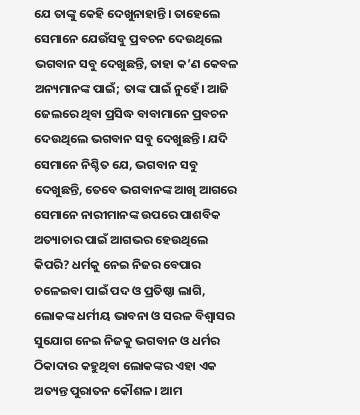ଯେ ତାଙ୍କୁ କେହି ଦେଖୁନାହାନ୍ତି। ତାହେଲେ ସେମାନେ ଯେଉଁସବୁ ପ୍ରବଚନ ଦେଉଥିଲେ ଭଗବାନ ସବୁ ଦେଖୁଛନ୍ତି, ତାହା କ’ଣ କେବଳ ଅନ୍ୟମାନଙ୍କ ପାଇଁ; ତାଙ୍କ ପାଇଁ ନୁହେଁ। ଆଜି ଜେଲରେ ଥିବା ପ୍ରସିଦ୍ଧ ବାବାମାନେ ପ୍ରବଚନ ଦେଉଥିଲେ ଭଗବାନ ସବୁ ଦେଖୁଛନ୍ତି। ଯଦି ସେମାନେ ନିଶ୍ଚିତ ଯେ, ଭଗବାନ ସବୁ ଦେଖୁଛନ୍ତି, ତେବେ ଭଗବାନଙ୍କ ଆଖି ଆଗରେ ସେମାନେ ନାରୀମାନଙ୍କ ଉପରେ ପାଶବିକ ଅତ୍ୟାଚାର ପାଇଁ ଆଗଭର ହେଉଥିଲେ କିପରି? ଧର୍ମକୁ ନେଇ ନିଜର ବେପାର ଚଳେଇବା ପାଇଁ ପଦ ଓ ପ୍ରତିଷ୍ଠା ଲାଗି, ଲୋକଙ୍କ ଧର୍ମୀୟ ଭାବନା ଓ ସରଳ ବିଶ୍ବାସର ସୁଯୋଗ ନେଇ ନିଜକୁ ଭଗବାନ ଓ ଧର୍ମର ଠିକାଦାର କହୁଥିବା ଲୋକଙ୍କର ଏହା ଏକ ଅତ୍ୟନ୍ତ ପୁରାତନ କୌଶଳ। ଆମ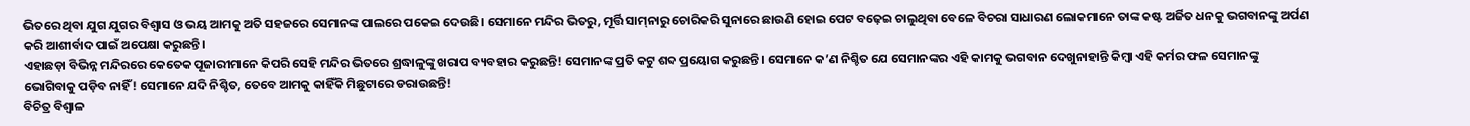ଭିତରେ ଥିବା ଯୁଗ ଯୁଗର ବିଶ୍ବାସ ଓ ଭୟ ଆମକୁ ଅତି ସହଜରେ ସେମାନଙ୍କ ପାଲରେ ପକେଇ ଦେଉଛି। ସେମାନେ ମନ୍ଦିର ଭିତରୁ, ମୂର୍ତ୍ତି ସାମ୍‌ନାରୁ ଚୋରିକରି ସୁନାରେ ଛାଉଣି ହୋଇ ପେଟ ବଢ଼େଇ ଚାଲୁଥିବା ବେଳେ ବିଚରା ସାଧାରଣ ଲୋକମାନେ ତାଙ୍କ କଷ୍ଟ ଅର୍ଜିତ ଧନକୁ ଭଗବାନଙ୍କୁ ଅର୍ପଣ କରି ଆଶୀର୍ବାଦ ପାଇଁ ଅପେକ୍ଷା କରୁଛନ୍ତି।
ଏହାଛଡ଼ା ବିଭିନ୍ନ ମନ୍ଦିରରେ କେତେକ ପୂଜାରୀମାନେ କିପରି ସେହି ମନ୍ଦିର ଭିତରେ ଶ୍ରଦ୍ଧାଳୁଙ୍କୁ ଖରାପ ବ୍ୟବହାର କରୁଛନ୍ତି! ସେମାନଙ୍କ ପ୍ରତି କଟୁ ଶବ୍ଦ ପ୍ରୟୋଗ କରୁଛନ୍ତି। ସେମାନେ କ’ଣ ନିଶ୍ଚିତ ଯେ ସେମାନଙ୍କର ଏହି କାମକୁ ଭଗବାନ ଦେଖୁନାହାନ୍ତି କିମ୍ବା ଏହି କର୍ମର ଫଳ ସେମାନଙ୍କୁ ଭୋଗିବାକୁ ପଡ଼ିବ ନାହିଁ! ସେମାନେ ଯଦି ନିଶ୍ଚିତ, ତେବେ ଆମକୁ କାହିଁକି ମିଛୁଟାରେ ଡରାଉଛନ୍ତି!
ବିଚିତ୍ର ବିଶ୍ବାଳ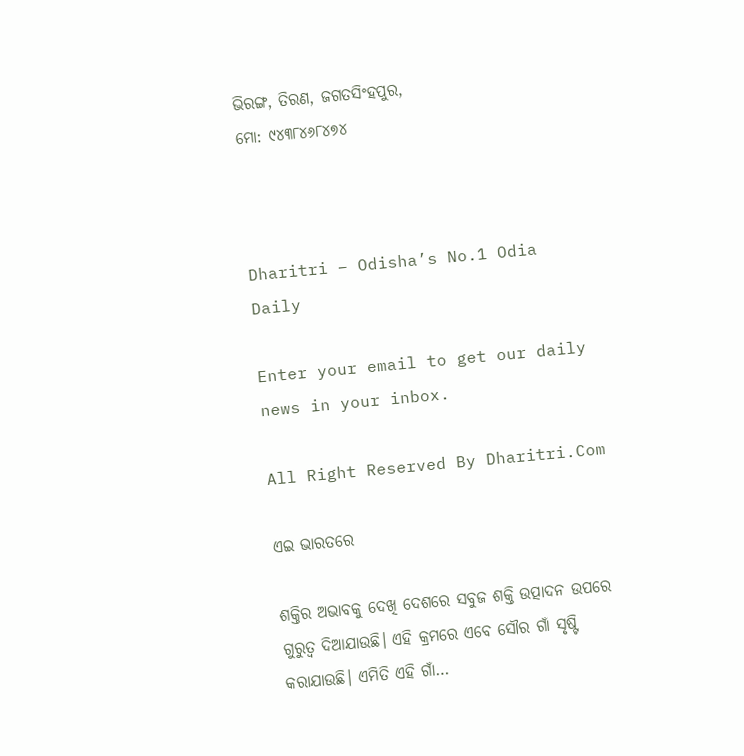ଭିରଙ୍ଗ, ତିରଣ, ଜଗତସିଂହପୁର,
ମୋ: ୯୪୩୮୪୬୮୪୭୪



Dharitri – Odisha’s No.1 Odia Daily

Enter your email to get our daily news in your inbox.

All Right Reserved By Dharitri.Com

ଏଇ ଭାରତରେ

ଶକ୍ତିର ଅଭାବକୁ ଦେଖି ଦେଶରେ ସବୁଜ ଶକ୍ତି ଉତ୍ପାଦନ ଉପରେ ଗୁରୁତ୍ୱ ଦିଆଯାଉଛି। ଏହି କ୍ରମରେ ଏବେ ସୌର ଗାଁ ସୃଷ୍ଟି କରାଯାଉଛି। ଏମିତି ଏହି ଗାଁ…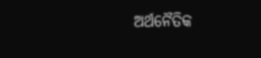ଅର୍ଥନୈତିକ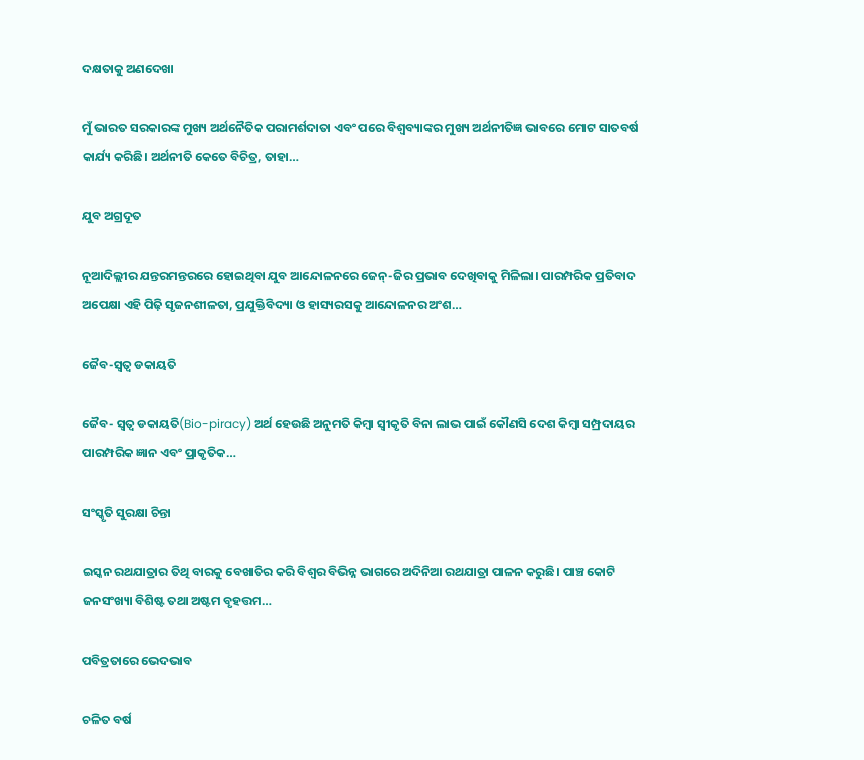ଦକ୍ଷତାକୁ ଅଣଦେଖା

ମୁଁ ଭାରତ ସରକାରଙ୍କ ମୁଖ୍ୟ ଅର୍ଥନୈତିକ ପରାମର୍ଶଦାତା ଏବଂ ପରେ ବିଶ୍ୱବ୍ୟାଙ୍କର ମୁଖ୍ୟ ଅର୍ଥନୀତିଜ୍ଞ ଭାବରେ ମୋଟ ସାତବର୍ଷ କାର୍ଯ୍ୟ କରିଛି। ଅର୍ଥନୀତି କେତେ ବିଚିତ୍ର, ତାହା…

ଯୁବ ଅଗ୍ରଦୂତ

ନୂଆଦିଲ୍ଲୀର ଯନ୍ତରମନ୍ତରରେ ହୋଇଥିବା ଯୁବ ଆନ୍ଦୋଳନରେ ଜେନ୍‌-ଜିର ପ୍ରଭାବ ଦେଖିବାକୁ ମିଳିଲା। ପାରମ୍ପରିକ ପ୍ରତିବାଦ ଅପେକ୍ଷା ଏହି ପିଢ଼ି ସୃଜନଶୀଳତା, ପ୍ରଯୁକ୍ତିବିଦ୍ୟା ଓ ହାସ୍ୟରସକୁ ଆନ୍ଦୋଳନର ଅଂଶ…

ଜୈବ-ସ୍ବତ୍ୱ ଡକାୟତି

ଜୈବ- ସ୍ବତ୍ୱ ଡକାୟତି(Bio-piracy) ଅର୍ଥ ହେଉଛି ଅନୁମତି କିମ୍ବା ସ୍ବୀକୃତି ବିନା ଲାଭ ପାଇଁ କୌଣସି ଦେଶ କିମ୍ବା ସମ୍ପ୍ରଦାୟର ପାରମ୍ପରିକ ଜ୍ଞାନ ଏବଂ ପ୍ରାକୃତିକ…

ସଂସ୍କୃତି ସୁରକ୍ଷା ଚିନ୍ତା

ଇସ୍କନ ରଥଯାତ୍ରାର ତିଥି ବାରକୁ ବେଖାତିର କରି ବିଶ୍ୱର ବିଭିନ୍ନ ଭାଗରେ ଅଦିନିଆ ରଥଯାତ୍ରା ପାଳନ କରୁଛି। ପାଞ୍ଚ କୋଟି ଜନସଂଖ୍ୟା ବିଶିଷ୍ଟ ତଥା ଅଷ୍ଟମ ବୃହତ୍ତମ…

ପବିତ୍ରତାରେ ଭେଦଭାବ

ଚଳିତ ବର୍ଷ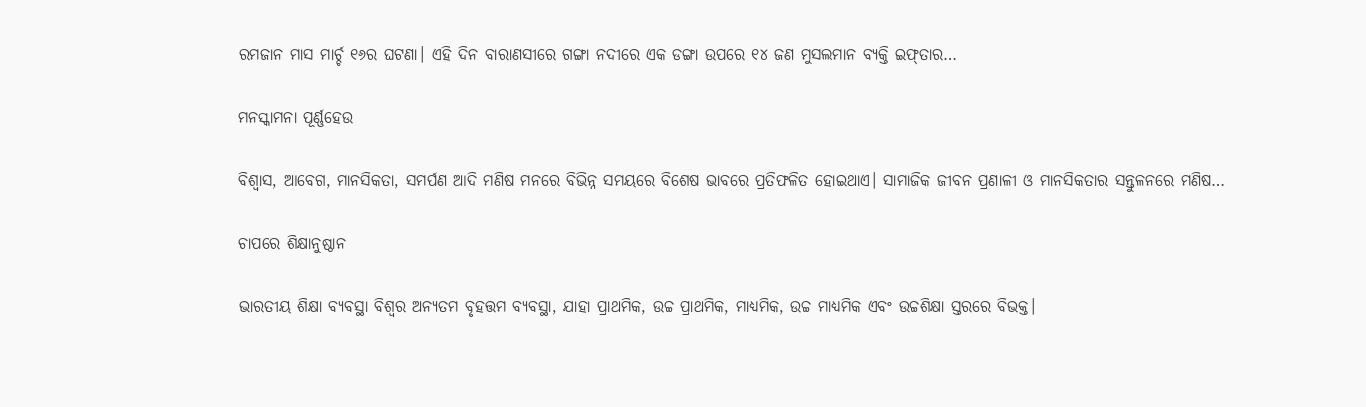ରମଜାନ ମାସ ମାର୍ଚ୍ଚ ୧୬ର ଘଟଣା। ଏହି ଦିନ ବାରାଣସୀରେ ଗଙ୍ଗା ନଦୀରେ ଏକ ଡଙ୍ଗା ଉପରେ ୧୪ ଜଣ ମୁସଲମାନ ବ୍ୟକ୍ତି ଇଫ୍‌ତାର…

ମନସ୍କାମନା ପୂର୍ଣ୍ଣହେଉ

ବିଶ୍ୱାସ, ଆବେଗ, ମାନସିକତା, ସମର୍ପଣ ଆଦି ମଣିଷ ମନରେ ବିଭିନ୍ନ ସମୟରେ ବିଶେଷ ଭାବରେ ପ୍ରତିଫଳିତ ହୋଇଥାଏ। ସାମାଜିକ ଜୀବନ ପ୍ରଣାଳୀ ଓ ମାନସିକତାର ସନ୍ତୁଳନରେ ମଣିଷ…

ଚାପରେ ଶିକ୍ଷାନୁଷ୍ଠାନ

ଭାରତୀୟ ଶିକ୍ଷା ବ୍ୟବସ୍ଥା ବିଶ୍ୱର ଅନ୍ୟତମ ବୃହତ୍ତମ ବ୍ୟବସ୍ଥା, ଯାହା ପ୍ରାଥମିକ, ଉଚ୍ଚ ପ୍ରାଥମିକ, ମାଧ୍ୟମିକ, ଉଚ୍ଚ ମାଧ୍ୟମିକ ଏବଂ ଉଚ୍ଚଶିକ୍ଷା ସ୍ତରରେ ବିଭକ୍ତ।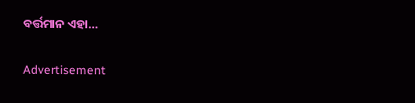ବର୍ତ୍ତମାନ ଏହା…

Advertisement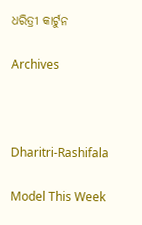ଧରିତ୍ରୀ କାର୍ଟୁନ

Archives



Dharitri-Rashifala

Model This Week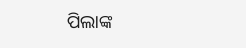ପିଲାଙ୍କ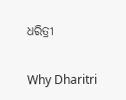ଧରିତ୍ରୀ

Why Dharitri